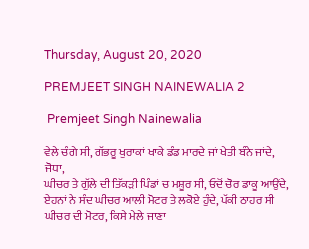Thursday, August 20, 2020

PREMJEET SINGH NAINEWALIA 2

 Premjeet Singh Nainewalia

ਵੇਲੇ ਚੰਗੇ ਸੀ, ਗੱਭਰੂ ਖੁਰਾਕਾਂ ਖਾਕੇ ਡੰਡ ਮਾਰਦੇ ਜਾਂ ਖੇਤੀ ਬੰਨੇ ਜਾਂਦੇ, ਜੋਧਾ,
ਘੀਚਰ ਤੇ ਗੁੱਲੇ ਦੀ ਤਿੱਕੜੀ ਪਿੰਡਾਂ ਚ ਮਸ਼ੂਰ ਸੀ, ਓਦੋਂ ਚੋਰ ਡਾਕੂ ਆਉਂਦੇ,
ਏਹਨਾਂ ਨੇ ਸੰਦ ਘੀਚਰ ਆਲੀ ਮੋਟਰ ਤੇ ਲਕੋਏ ਹੁੰਦੇ, ਪੱਕੀ ਠਾਹਰ ਸੀ
ਘੀਚਰ ਦੀ ਮੋਟਰ, ਕਿਸੇ ਮੇਲੇ ਜਾਣਾ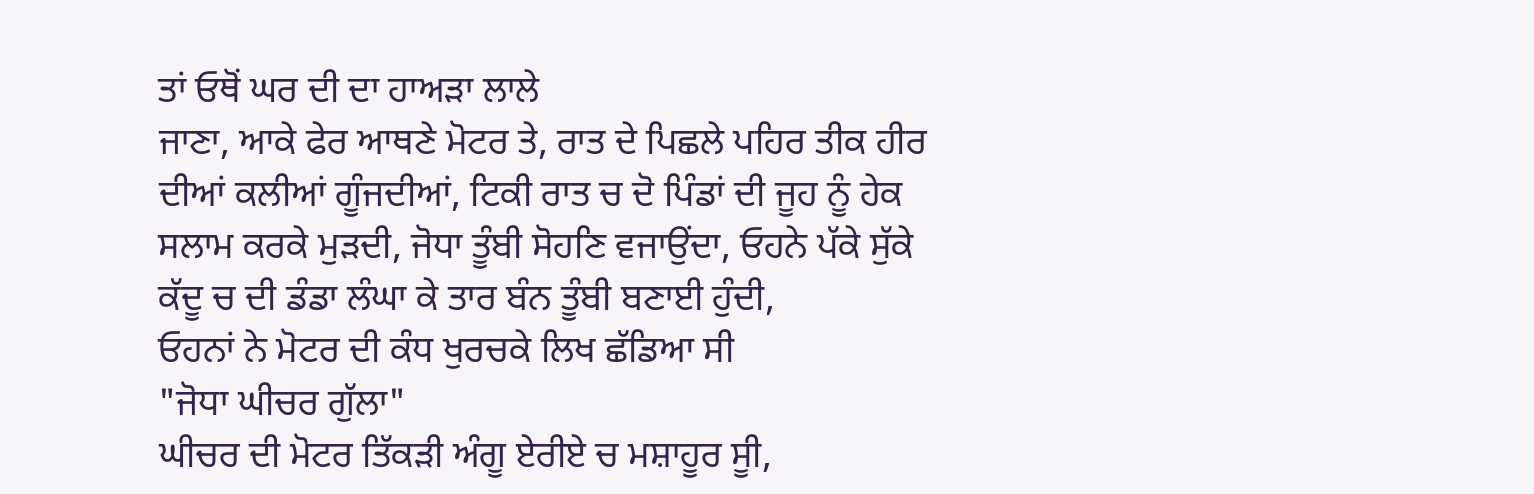ਤਾਂ ਓਥੋਂ ਘਰ ਦੀ ਦਾ ਹਾਅੜਾ ਲਾਲੇ
ਜਾਣਾ, ਆਕੇ ਫੇਰ ਆਥਣੇ ਮੋਟਰ ਤੇ, ਰਾਤ ਦੇ ਪਿਛਲੇ ਪਹਿਰ ਤੀਕ ਹੀਰ
ਦੀਆਂ ਕਲੀਆਂ ਗੂੰਜਦੀਆਂ, ਟਿਕੀ ਰਾਤ ਚ ਦੋ ਪਿੰਡਾਂ ਦੀ ਜੂਹ ਨੂੰ ਹੇਕ
ਸਲਾਮ ਕਰਕੇ ਮੁੜਦੀ, ਜੋਧਾ ਤੂੰਬੀ ਸੋਹਣਿ ਵਜਾਉਂਦਾ, ਓਹਨੇ ਪੱਕੇ ਸੁੱਕੇ
ਕੱਦੂ ਚ ਦੀ ਡੰਡਾ ਲੰਘਾ ਕੇ ਤਾਰ ਬੰਨ ਤੂੰਬੀ ਬਣਾਈ ਹੁੰਦੀ,
ਓਹਨਾਂ ਨੇ ਮੋਟਰ ਦੀ ਕੰਧ ਖੁਰਚਕੇ ਲਿਖ ਛੱਡਿਆ ਸੀ
"ਜੋਧਾ ਘੀਚਰ ਗੁੱਲਾ"
ਘੀਚਰ ਦੀ ਮੋਟਰ ਤਿੱਕੜੀ ਅੰਗੂ ਏਰੀਏ ਚ ਮਸ਼ਾਹੂਰ ਸੂੀ,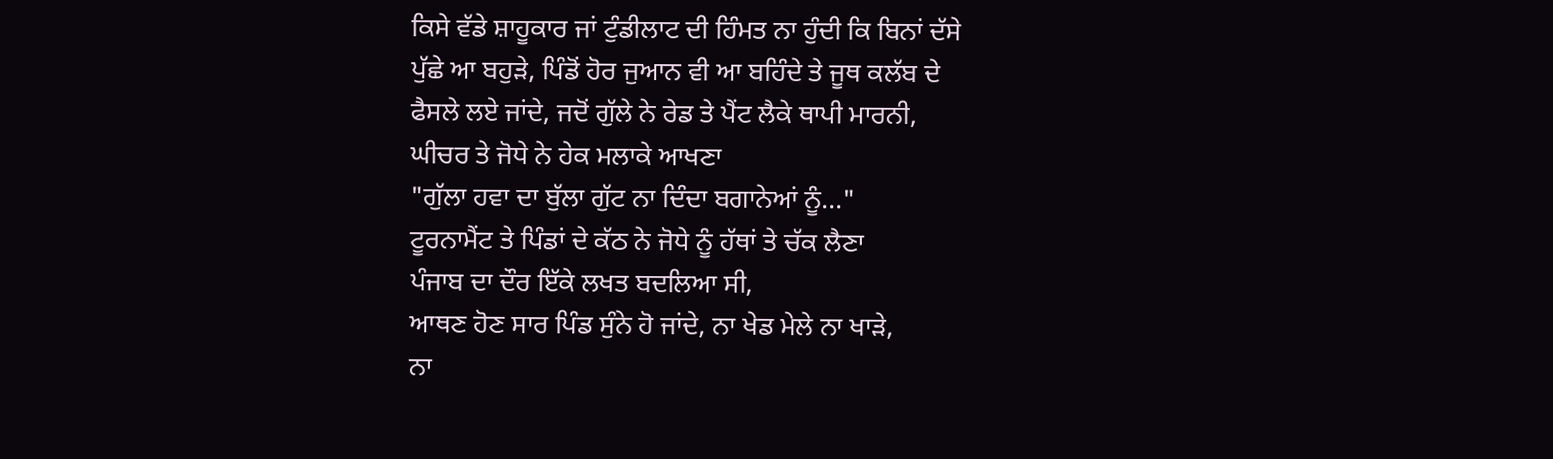ਕਿਸੇ ਵੱਡੇ ਸ਼ਾਹੂਕਾਰ ਜਾਂ ਟੁੰਡੀਲਾਟ ਦੀ ਹਿੰਮਤ ਨਾ ਹੁੰਦੀ ਕਿ ਬਿਨਾਂ ਦੱਸੇ
ਪੁੱਛੇ ਆ ਬਹੁੜੇ, ਪਿੰਡੋਂ ਹੋਰ ਜੁਆਨ ਵੀ ਆ ਬਹਿੰਦੇ ਤੇ ਜੂਥ ਕਲੱਬ ਦੇ
ਫੈਸਲੇ ਲਏ ਜਾਂਦੇ, ਜਦੋਂ ਗੁੱਲੇ ਨੇ ਰੇਡ ਤੇ ਪੈਂਟ ਲੈਕੇ ਥਾਪੀ ਮਾਰਨੀ,
ਘੀਚਰ ਤੇ ਜੋਧੇ ਨੇ ਹੇਕ ਮਲਾਕੇ ਆਖਣਾ
"ਗੁੱਲਾ ਹਵਾ ਦਾ ਬੁੱਲਾ ਗੁੱਟ ਨਾ ਦਿੰਦਾ ਬਗਾਨੇਆਂ ਨੂੰ..."
ਟੂਰਨਾਮੈਂਟ ਤੇ ਪਿੰਡਾਂ ਦੇ ਕੱਠ ਨੇ ਜੋਧੇ ਨੂੰ ਹੱਥਾਂ ਤੇ ਚੱਕ ਲੈਣਾ
ਪੰਜਾਬ ਦਾ ਦੌਰ ਇੱਕੇ ਲਖਤ ਬਦਲਿਆ ਸੀ,
ਆਥਣ ਹੋਣ ਸਾਰ ਪਿੰਡ ਸੁੰਨੇ ਹੋ ਜਾਂਦੇ, ਨਾ ਖੇਡ ਮੇਲੇ ਨਾ ਖਾੜੇ,
ਨਾ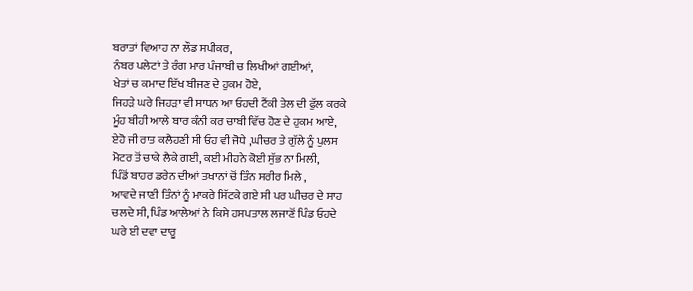ਬਰਾਤਾਂ ਵਿਆਹ ਨਾ ਲੌਡ ਸਪੀਕਰ,
ਨੰਬਰ ਪਲੇਟਾਂ ਤੇ ਰੰਗ ਮਾਰ ਪੰਜਾਬੀ ਚ ਲਿਖੀਆਂ ਗਈਆਂ,
ਖੇਤਾਂ ਚ ਕਮਾਦ ਇੱਖ ਬੀਜਣ ਦੇ ਹੁਕਮ ਹੋਏ,
ਜਿਹੜੇ ਘਰੇ ਜਿਹੜਾ ਵੀ ਸਾਧਨ ਆ ਓਹਦੀ ਟੈਂਕੀ ਤੇਲ ਦੀ ਫੁੱਲ ਕਰਕੇ
ਮੂੰਹ ਬੀਹੀ ਆਲੇ ਬਾਰ ਕੰਨੀ ਕਰ ਚਾਬੀ ਵਿੱਚ ਹੋਣ ਦੇ ਹੁਕਮ ਆਏ,
ਏਹੋ ਜੀ ਰਾਤ ਕਲੈਹਣੀ ਸੀ ਓਹ ਵੀ ਜੋਧੇ ,ਘੀਚਰ ਤੇ ਗੁੱਲੇ ਨੂੰ ਪੁਲਸ
ਮੋਟਰ ਤੋਂ ਚਾਕੇ ਲੈਕੇ ਗਈ, ਕਈ ਮੀਹਨੇ ਕੋਈ ਸੁੱਭ ਨਾ ਮਿਲੀ,
ਪਿੰਡੋਂ ਬਾਹਰ ਡਰੇਨ ਦੀਆਂ ਤਖਾਨਾਂ ਚੋਂ ਤਿੰਨ ਸਰੀਰ ਮਿਲੇ ,
ਆਵਦੇ ਜਾਣੀ ਤਿੰਨਾਂ ਨੂੰ ਮਾਕਰੇ ਸਿੱਟਕੇ ਗਏ ਸੀ ਪਰ ਘੀਚਰ ਦੇ ਸਾਹ
ਚਲਦੇ ਸੀ, ਪਿੰਡ ਆਲੇਆਂ ਨੇ ਕਿਸੇ ਹਸਪਤਾਲ ਲਜਾਣੋਂ ਪਿੰਡ ਓਹਦੇ
ਘਰੇ ਈ ਦਵਾ ਦਾਰੂ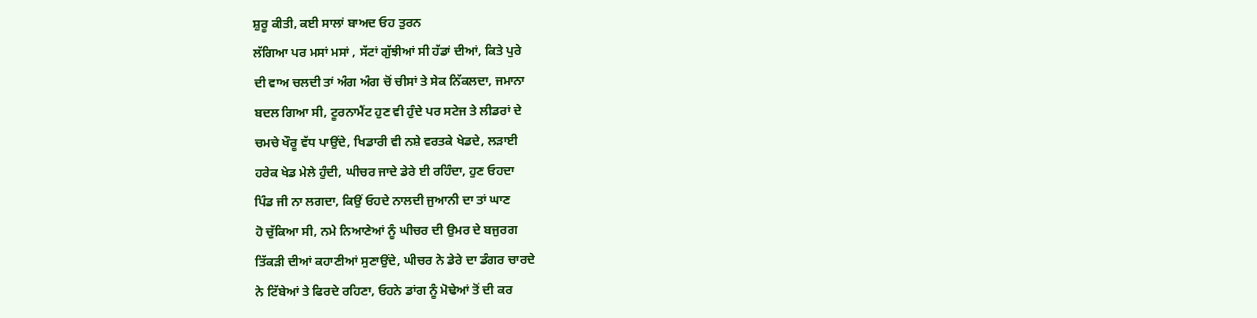ਸ਼ੁਰੂ ਕੀਤੀ, ਕਈ ਸਾਲਾਂ ਬਾਅਦ ਓਹ ਤੁਰਨ
ਲੱਗਿਆ ਪਰ ਮਸਾਂ ਮਸਾਂ , ਸੱਟਾਂ ਗੁੱਝੀਆਂ ਸੀ ਹੱਡਾਂ ਦੀਆਂ, ਕਿਤੇ ਪੁਰੇ
ਦੀ ਵਾਅ ਚਲਦੀ ਤਾਂ ਅੰਗ ਅੰਗ ਚੋਂ ਚੀਸਾਂ ਤੇ ਸੇਕ ਨਿੱਕਲਦਾ, ਜਮਾਨਾ
ਬਦਲ ਗਿਆ ਸੀ, ਟੂਰਨਾਮੈਂਟ ਹੁਣ ਵੀ ਹੁੰਦੇ ਪਰ ਸਟੇਜ ਤੇ ਲੀਡਰਾਂ ਦੇ
ਚਮਚੇ ਖੌਰੂ ਵੱਧ ਪਾਉਂਦੇ, ਖਿਡਾਰੀ ਵੀ ਨਸ਼ੇ ਵਰਤਕੇ ਖੇਡਦੇ, ਲੜਾਈ
ਹਰੇਕ ਖੇਡ ਮੇਲੇ ਹੁੰਦੀ, ਘੀਚਰ ਜਾਦੇ ਡੇਰੇ ਈ ਰਹਿੰਦਾ, ਹੁਣ ਓਹਦਾ
ਪਿੰਡ ਜੀ ਨਾ ਲਗਦਾ, ਕਿਉਂ ਓਹਦੇ ਨਾਲਦੀ ਜੁਆਨੀ ਦਾ ਤਾਂ ਘਾਣ
ਹੋ ਚੁੱਕਿਆ ਸੀ, ਨਮੇ ਨਿਆਣੇਆਂ ਨੂੰ ਘੀਚਰ ਦੀ ਉਮਰ ਦੇ ਬਜੁਰਗ
ਤਿੱਕੜੀ ਦੀਆਂ ਕਹਾਣੀਆਂ ਸੁਣਾਉਂਦੇ, ਘੀਚਰ ਨੇ ਡੇਰੇ ਦਾ ਡੰਗਰ ਚਾਰਦੇ
ਨੇ ਟਿੱਬੇਆਂ ਤੇ ਫਿਰਦੇ ਰਹਿਣਾ, ਓਹਨੇ ਡਾਂਗ ਨੂੰ ਮੋਢੇਆਂ ਤੋਂ ਦੀ ਕਰ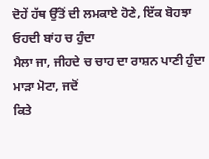ਦੋਹੇਂ ਹੱਥ ਉੱਤੋਂ ਦੀ ਲਮਕਾਏ ਹੋਣੇ, ਇੱਕ ਬੋਹਝਾ ਓਹਦੀ ਬਾਂਹ ਚ ਹੁੰਦਾ
ਮੈਲਾ ਜਾ, ਜੀਹਦੇ ਚ ਚਾਹ ਦਾ ਰਾਸ਼ਨ ਪਾਣੀ ਹੁੰਦਾ ਮਾੜਾ ਮੋਟਾ, ਜਦੋਂ
ਕਿਤੇ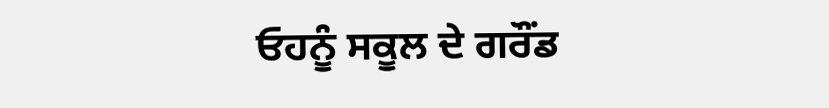ਓਹਨੂੰ ਸਕੂਲ ਦੇ ਗਰੌਂਡ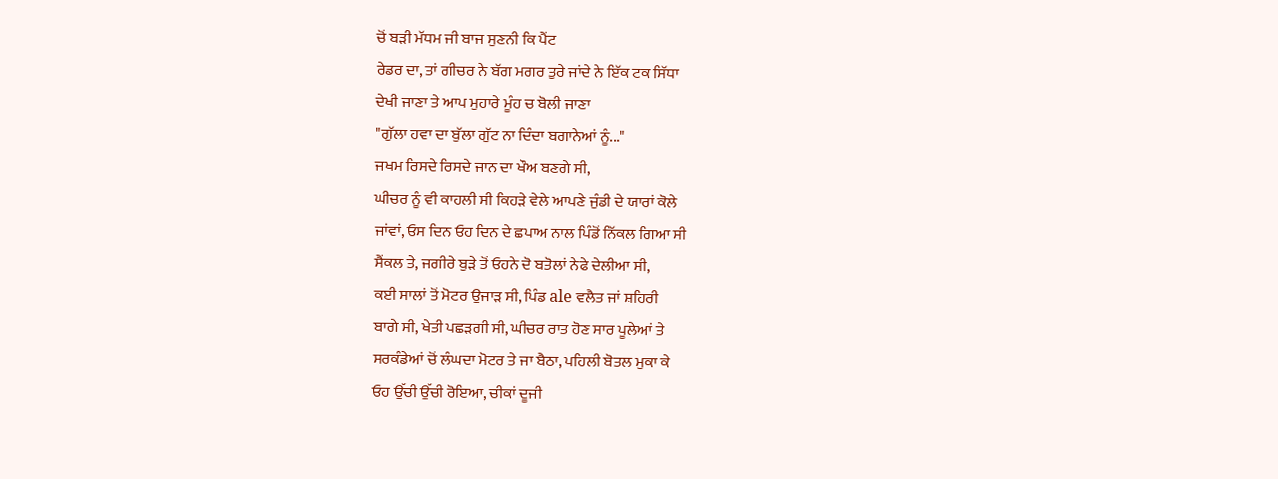ਚੋਂ ਬੜੀ ਮੱਧਮ ਜੀ ਬਾਜ ਸੁਣਨੀ ਕਿ ਪੈਂਟ
ਰੇਡਰ ਦਾ, ਤਾਂ ਗੀਚਰ ਨੇ ਬੱਗ ਮਗਰ ਤੁਰੇ ਜਾਂਦੇ ਨੇ ਇੱਕ ਟਕ ਸਿੱਧਾ
ਦੇਖੀ ਜਾਣਾ ਤੇ ਆਪ ਮੁਹਾਰੇ ਮੂੰਹ ਚ ਬੋਲੀ ਜਾਣਾ
"ਗੁੱਲਾ ਹਵਾ ਦਾ ਬੁੱਲਾ ਗੁੱਟ ਨਾ ਦਿੰਦਾ ਬਗਾਨੇਆਂ ਨੂੰ..."
ਜਖਮ ਰਿਸਦੇ ਰਿਸਦੇ ਜਾਨ ਦਾ ਖੌਅ ਬਣਗੇ ਸੀ,
ਘੀਚਰ ਨੂੰ ਵੀ ਕਾਹਲੀ ਸੀ ਕਿਹੜੇ ਵੇਲੇ ਆਪਣੇ ਜੁੰਡੀ ਦੇ ਯਾਰਾਂ ਕੋਲੇ
ਜਾਂਵਾਂ, ਓਸ ਦਿਨ ਓਹ ਦਿਨ ਦੇ ਛਪਾਅ ਨਾਲ ਪਿੰਡੋਂ ਨਿੱਕਲ ਗਿਆ ਸੀ
ਸੈਂਕਲ ਤੇ, ਜਗੀਰੇ ਬੁੜੇ ਤੋਂ ਓਹਨੇ ਦੋ ਬਤੋਲਾਂ ਨੇਫੇ ਦੇਲੀਆ ਸੀ,
ਕਈ ਸਾਲਾਂ ਤੋਂ ਮੋਟਰ ਉਜਾੜ ਸੀ, ਪਿੰਡ ale ਵਲੈਤ ਜਾਂ ਸ਼ਹਿਰੀ
ਬਾਗੇ ਸੀ, ਖੇਤੀ ਪਛੜਗੀ ਸੀ, ਘੀਚਰ ਰਾਤ ਹੋਣ ਸਾਰ ਪੂਲੇਆਂ ਤੇ
ਸਰਕੰਡੇਆਂ ਚੋਂ ਲੰਘਦਾ ਮੋਟਰ ਤੇ ਜਾ ਬੈਠਾ, ਪਹਿਲੀ ਬੋਤਲ ਮੁਕਾ ਕੇ
ਓਹ ਉੱਚੀ ਉੱਚੀ ਰੋਇਆ, ਚੀਕਾਂ ਦੂਜੀ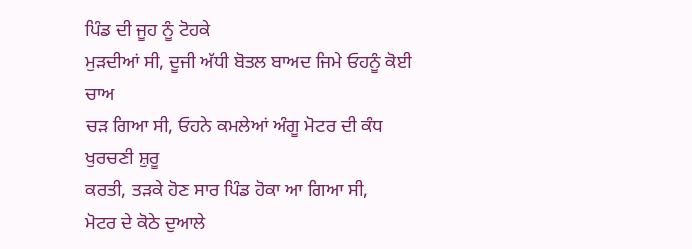ਪਿੰਡ ਦੀ ਜੂਹ ਨੂੰ ਟੋਹਕੇ
ਮੁੜਦੀਆਂ ਸੀ, ਦੂਜੀ ਅੱਧੀ ਬੋਤਲ ਬਾਅਦ ਜਿਮੇ ਓਹਨੂੰ ਕੋਈ ਚਾਅ
ਚੜ ਗਿਆ ਸੀ, ਓਹਨੇ ਕਮਲੇਆਂ ਅੰਗੂ ਮੋਟਰ ਦੀ ਕੰਧ ਖੁਰਚਣੀ ਸ਼ੁਰੂ
ਕਰਤੀ, ਤੜਕੇ ਹੋਣ ਸਾਰ ਪਿੰਡ ਹੋਕਾ ਆ ਗਿਆ ਸੀ,
ਮੋਟਰ ਦੇ ਕੋਠੇ ਦੁਆਲੇ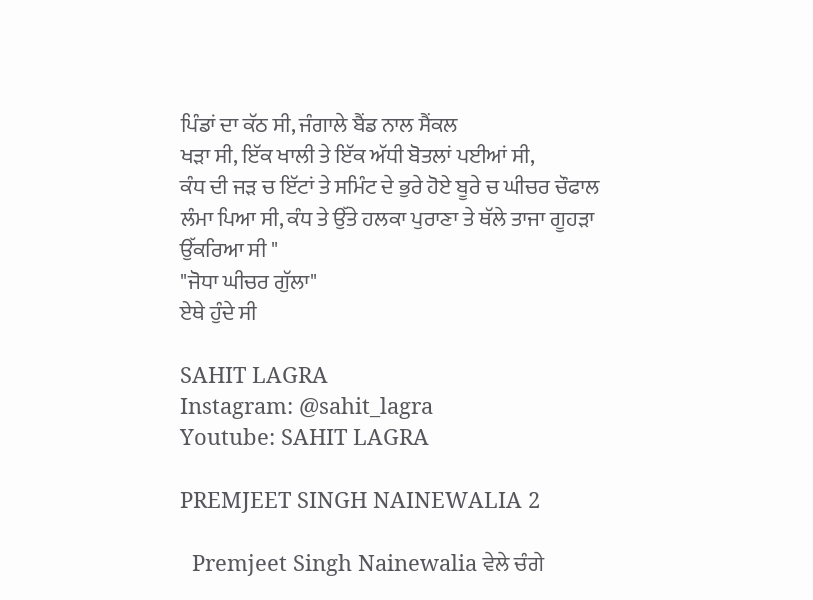ਪਿੰਡਾਂ ਦਾ ਕੱਠ ਸੀ, ਜੰਗਾਲੇ ਬੈਂਡ ਨਾਲ ਸੈਂਕਲ
ਖੜਾ ਸੀ, ਇੱਕ ਖਾਲੀ ਤੇ ਇੱਕ ਅੱਧੀ ਬੋਤਲਾਂ ਪਈਆਂ ਸੀ,
ਕੰਧ ਦੀ ਜੜ ਚ ਇੱਟਾਂ ਤੇ ਸਮਿੰਟ ਦੇ ਭੁਰੇ ਹੋਏ ਬੂਰੇ ਚ ਘੀਚਰ ਚੌਫਾਲ
ਲੰਮਾ ਪਿਆ ਸੀ, ਕੰਧ ਤੇ ਉੱਤੇ ਹਲਕਾ ਪੁਰਾਣਾ ਤੇ ਥੱਲੇ ਤਾਜਾ ਗੂਹੜਾ
ਉੱਕਰਿਆ ਸੀ "
"ਜੋਧਾ ਘੀਚਰ ਗੁੱਲਾ"
ਏਥੇ ਹੁੰਦੇ ਸੀ

SAHIT LAGRA
Instagram: @sahit_lagra
Youtube: SAHIT LAGRA

PREMJEET SINGH NAINEWALIA 2

  Premjeet Singh Nainewalia ਵੇਲੇ ਚੰਗੇ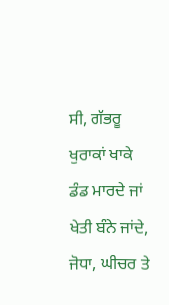ਸੀ, ਗੱਭਰੂ ਖੁਰਾਕਾਂ ਖਾਕੇ ਡੰਡ ਮਾਰਦੇ ਜਾਂ ਖੇਤੀ ਬੰਨੇ ਜਾਂਦੇ, ਜੋਧਾ, ਘੀਚਰ ਤੇ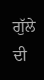ਗੁੱਲੇ ਦੀ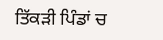ਤਿੱਕੜੀ ਪਿੰਡਾਂ ਚ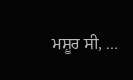ਮਸ਼ੂਰ ਸੀ, ...